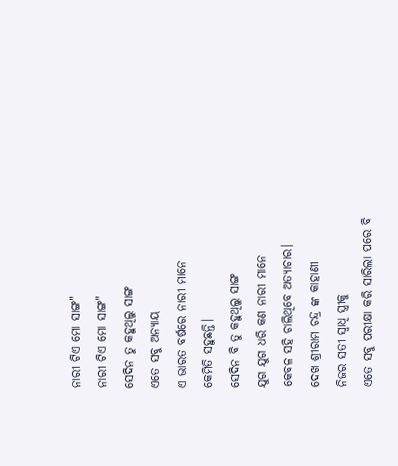ନାରୀ ଟିଏ ମୋ ସାଙ୍ଗ"
ନାରୀ ଟିଏ ମୋ ସାଙ୍ଗ"
ସେଦିନ ତୁ କହୁଥିଲୁ ସାଙ୍ଗ
ଏତେ ସବୁ ଅନ୍ୟାୟ
ଏ ଭାରତ ବର୍ଷରେ ନାରୀ ମାନେ
କେମିତି ସହୁଛନ୍ତି।
ସେଦିନ ବି ତୁ କହୁଥିଲୁ ସାଙ୍ଗ
ଯୁଗ ଯୁଗ ଧରି କଣ ନାରୀ ମାନେ
କେବଳ ସହି ଚାଲିଥିବେ ଅତ୍ୟାଚାର।
ଦେଖ ଶ୍ରୀରାମ ଚନ୍ଦ୍ର ଙ୍କ କାହାଣୀ
ନିଜର ସତୀ ସ୍ବାଧି ସ୍ତ୍ରୀକୁ
ଏତେ ସବୁ ପରୀକ୍ଷା କରି ସାରିଲା ପରେ ବି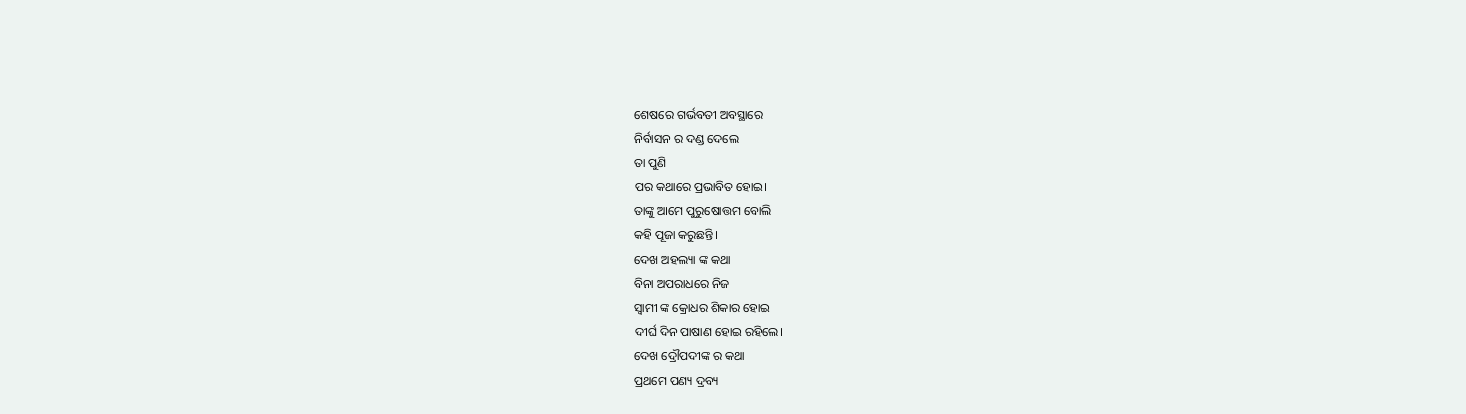ଶେଷରେ ଗର୍ଭବତୀ ଅବସ୍ଥାରେ
ନିର୍ବାସନ ର ଦଣ୍ଡ ଦେଲେ
ତା ପୁଣି
ପର କଥାରେ ପ୍ରଭାବିତ ହୋଇ।
ତାଙ୍କୁ ଆମେ ପୁରୁଷୋତ୍ତମ ବୋଲି
କହି ପୂଜା କରୁଛନ୍ତି।
ଦେଖ ଅହଲ୍ୟା ଙ୍କ କଥା
ବିନା ଅପରାଧରେ ନିଜ
ସ୍ବାମୀ ଙ୍କ କ୍ରୋଧର ଶିକାର ହୋଇ
ଦୀର୍ଘ ଦିନ ପାଷାଣ ହୋଇ ରହିଲେ।
ଦେଖ ଦ୍ରୌପଦୀଙ୍କ ର କଥା
ପ୍ରଥମେ ପଣ୍ୟ ଦ୍ରବ୍ୟ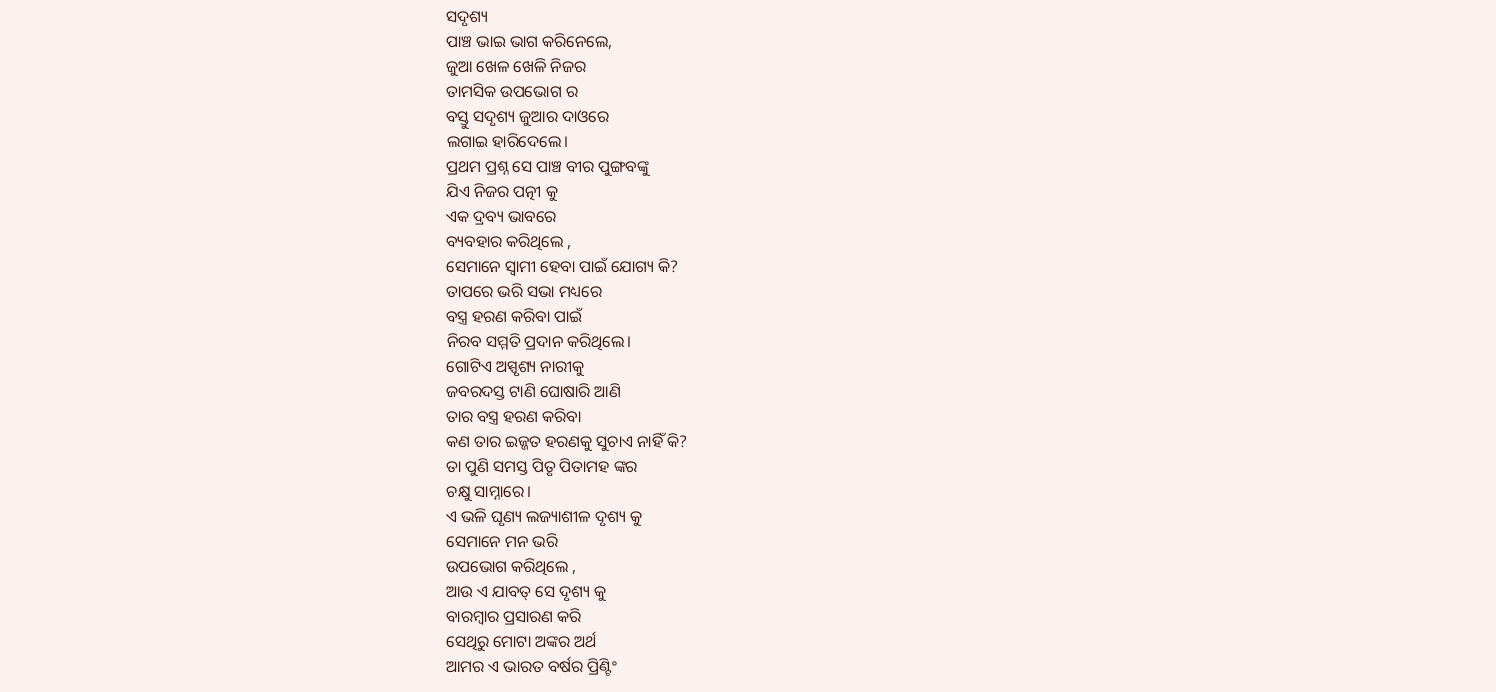ସଦୃଶ୍ୟ
ପାଞ୍ଚ ଭାଇ ଭାଗ କରିନେଲେ,
ଜୁଆ ଖେଳ ଖେଳି ନିଜର
ତାମସିକ ଉପଭୋଗ ର
ବସ୍ତୁ ସଦୃଶ୍ୟ ଜୁଆର ଦାଓରେ
ଲଗାଇ ହାରିଦେଲେ।
ପ୍ରଥମ ପ୍ରଶ୍ନ ସେ ପାଞ୍ଚ ବୀର ପୁଙ୍ଗବଙ୍କୁ
ଯିଏ ନିଜର ପତ୍ନୀ କୁ
ଏକ ଦ୍ରବ୍ୟ ଭାବରେ
ବ୍ୟବହାର କରିଥିଲେ ,
ସେମାନେ ସ୍ବାମୀ ହେବା ପାଇଁ ଯୋଗ୍ୟ କି?
ତାପରେ ଭରି ସଭା ମଧ୍ୟରେ
ବସ୍ତ୍ର ହରଣ କରିବା ପାଇଁ
ନିରବ ସମ୍ମତି ପ୍ରଦାନ କରିଥିଲେ।
ଗୋଟିଏ ଅସ୍ପୃଶ୍ୟ ନାରୀକୁ
ଜବରଦସ୍ତ ଟାଣି ଘୋଷାରି ଆଣି
ତାର ବସ୍ତ୍ର ହରଣ କରିବା
କଣ ତାର ଇଜ୍ଜତ ହରଣକୁ ସୁଚାଏ ନାହିଁ କି?
ତା ପୁଣି ସମସ୍ତ ପିତୃ ପିତାମହ ଙ୍କର
ଚକ୍ଷୁ ସାମ୍ନାରେ।
ଏ ଭଳି ଘୃଣ୍ୟ ଲଜ୍ୟାଶୀଳ ଦୃଶ୍ୟ କୁ
ସେମାନେ ମନ ଭରି
ଉପଭୋଗ କରିଥିଲେ ,
ଆଉ ଏ ଯାବତ୍ ସେ ଦୃଶ୍ୟ କୁ
ବାରମ୍ବାର ପ୍ରସାରଣ କରି
ସେଥିରୁ ମୋଟା ଅଙ୍କର ଅର୍ଥ
ଆମର ଏ ଭାରତ ବର୍ଷର ପ୍ରିଣ୍ଟିଂ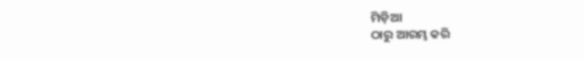ମିଡ଼ିଆ
ଠାରୁ ଆରମ୍ଭ କରି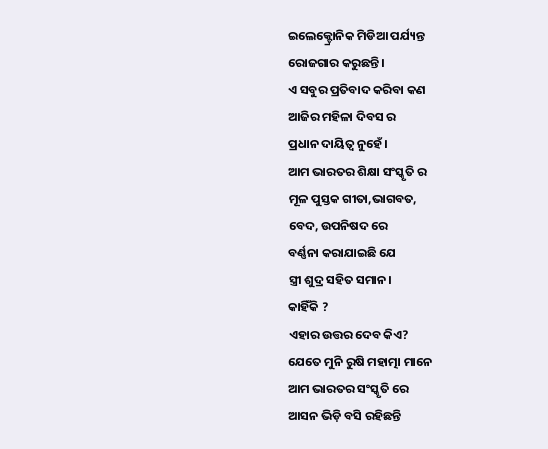ଇଲେକ୍ଟ୍ରୋନିକ ମିଡିଆ ପର୍ଯ୍ୟନ୍ତ
ରୋଜଗାର କରୁଛନ୍ତି।
ଏ ସବୁର ପ୍ରତିବାଦ କରିବା କଣ
ଆଜିର ମହିଳା ଦିବସ ର
ପ୍ରଧାନ ଦାୟିତ୍ଵ ନୁହେଁ।
ଆମ ଭାରତର ଶିକ୍ଷା ସଂସ୍କୃତି ର
ମୂଳ ପୁସ୍ତକ ଗୀତା,ଭାଗବତ,
ବେଦ, ଉପନିଷଦ ରେ
ବର୍ଣ୍ଣନା କରାଯାଇଛି ଯେ
ସ୍ତ୍ରୀ ଶୁଦ୍ର ସହିତ ସମାନ।
କାହିଁକି ?
ଏହାର ଉତ୍ତର ଦେବ କିଏ?
ଯେତେ ମୁନି ରୁଷି ମହାତ୍ମା ମାନେ
ଆମ ଭାରତର ସଂସ୍କୃତି ରେ
ଆସନ ଭିଡ଼ି ବସି ରହିଛନ୍ତି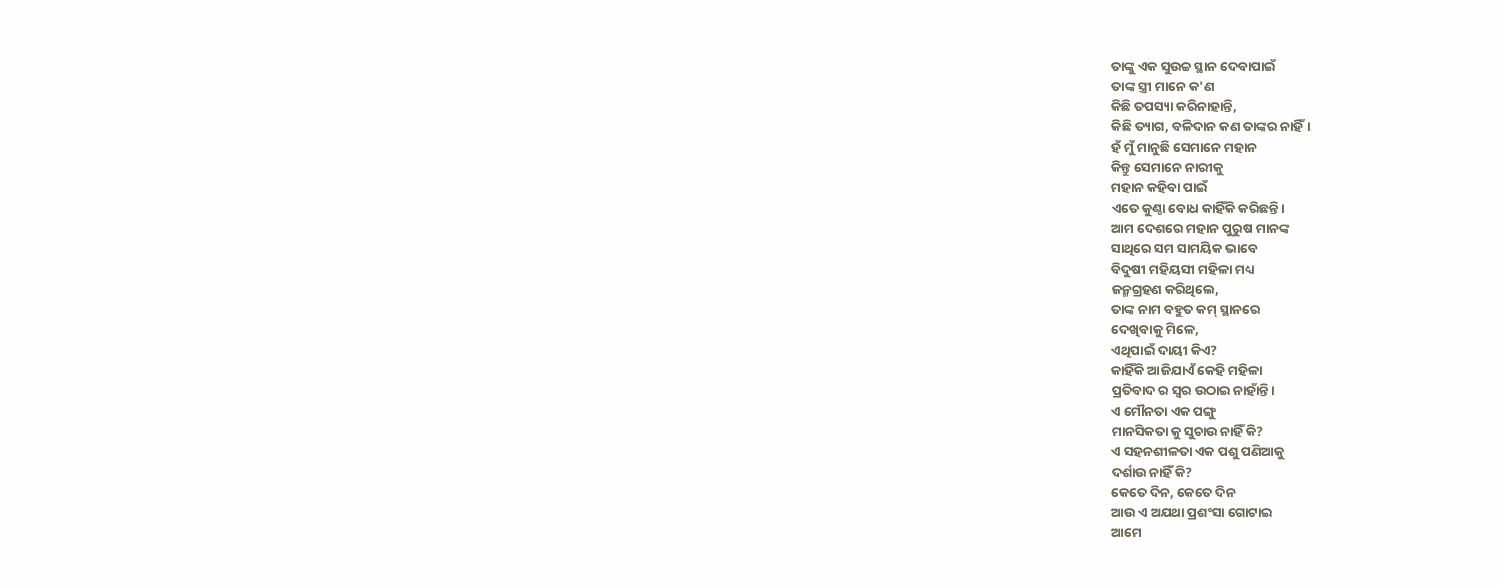ତାଙ୍କୁ ଏକ ସୁଉଚ୍ଚ ସ୍ଥାନ ଦେବାପାଇଁ
ତାଙ୍କ ସ୍ତ୍ରୀ ମାନେ କ'ଣ
କିଛି ତପସ୍ୟା କରିନାହାନ୍ତି,
କିଛି ତ୍ୟାଗ, ବଳିଦାନ କଣ ତାଙ୍କର ନାହିଁ।
ହଁ ମୁଁ ମାନୁଛି ସେମାନେ ମହାନ
କିନ୍ତୁ ସେମାନେ ନାରୀକୁ
ମହାନ କହିବା ପାଇଁ
ଏତେ କୁଣ୍ଠା ବୋଧ କାହିଁକି କରିଛନ୍ତି।
ଆମ ଦେଶରେ ମହାନ ପୁରୁଷ ମାନଙ୍କ
ସାଥିରେ ସମ ସାମୟିକ ଭାବେ
ବିଦୁଷୀ ମହିୟସୀ ମହିଳା ମଧ୍ୟ
ଜନ୍ମଗ୍ରହଣ କରିଥିଲେ,
ତାଙ୍କ ନାମ ବହୁତ କମ୍ ସ୍ଥାନରେ
ଦେଖିବାକୁ ମିଳେ,
ଏଥିପାଇଁ ଦାୟୀ କିଏ?
କାହିଁକି ଆଜିଯାଏଁ କେହି ମହିଳା
ପ୍ରତିବାଦ ର ସ୍ବର ଉଠାଇ ନାହାଁନ୍ତି।
ଏ ମୌନତା ଏକ ପଙ୍ଗୁ
ମାନସିକତା କୁ ସୁଚାଉ ନାହିଁ କି?
ଏ ସହନଶୀଳତା ଏକ ପଶୁ ପଣିଆକୁ
ଦର୍ଶାଉ ନାହିଁ କି?
କେତେ ଦିନ, କେତେ ଦିନ
ଆଉ ଏ ଅଯଥା ପ୍ରଶଂସା ଗୋଟାଇ
ଆମେ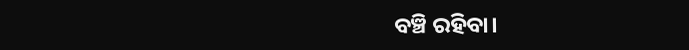ବଞ୍ଚି ରହିବା।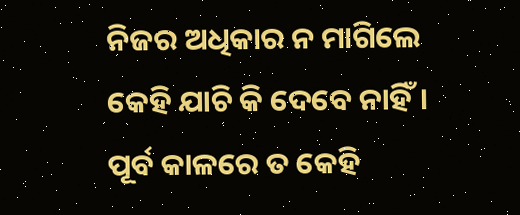ନିଜର ଅଧିକାର ନ ମାଗିଲେ
କେହି ଯାଚି କି ଦେବେ ନାହିଁ।
ପୂର୍ବ କାଳରେ ତ କେହି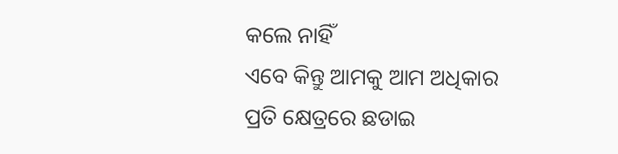କଲେ ନାହିଁ
ଏବେ କିନ୍ତୁ ଆମକୁ ଆମ ଅଧିକାର
ପ୍ରତି କ୍ଷେତ୍ରରେ ଛଡାଇ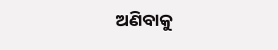ଅଣିବାକୁ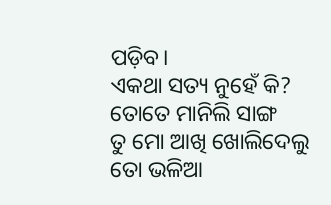ପଡ଼ିବ।
ଏକଥା ସତ୍ୟ ନୁହେଁ କି?
ତୋତେ ମାନିଲି ସାଙ୍ଗ
ତୁ ମୋ ଆଖି ଖୋଲିଦେଲୁ
ତୋ ଭଳିଆ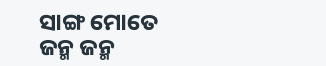ସାଙ୍ଗ ମୋତେ
ଜନ୍ମ ଜନ୍ମ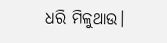ଧରି ମିଳୁଥାଉ।